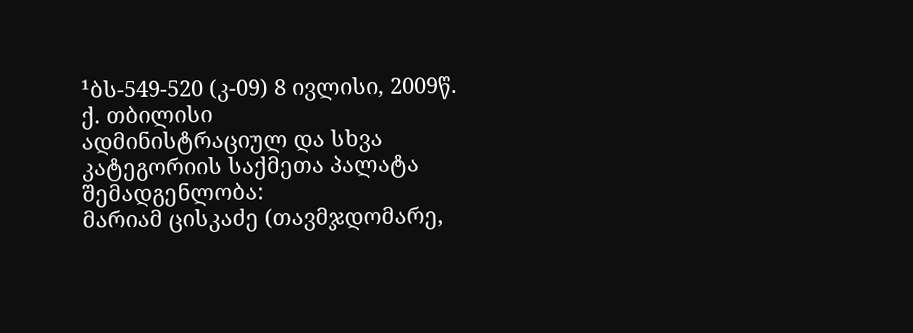¹ბს-549-520 (კ-09) 8 ივლისი, 2009წ.
ქ. თბილისი
ადმინისტრაციულ და სხვა კატეგორიის საქმეთა პალატა
შემადგენლობა:
მარიამ ცისკაძე (თავმჯდომარე,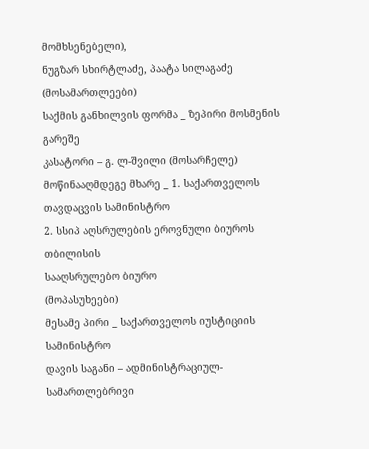მომხსენებელი),
ნუგზარ სხირტლაძე, პაატა სილაგაძე (მოსამართლეები)
საქმის განხილვის ფორმა _ ზეპირი მოსმენის გარეშე
კასატორი – გ. ლ-შვილი (მოსარჩელე)
მოწინააღმდეგე მხარე _ 1. საქართველოს თავდაცვის სამინისტრო
2. სსიპ აღსრულების ეროვნული ბიუროს თბილისის
სააღსრულებო ბიურო
(მოპასუხეები)
მესამე პირი _ საქართველოს იუსტიციის სამინისტრო
დავის საგანი – ადმინისტრაციულ-სამართლებრივი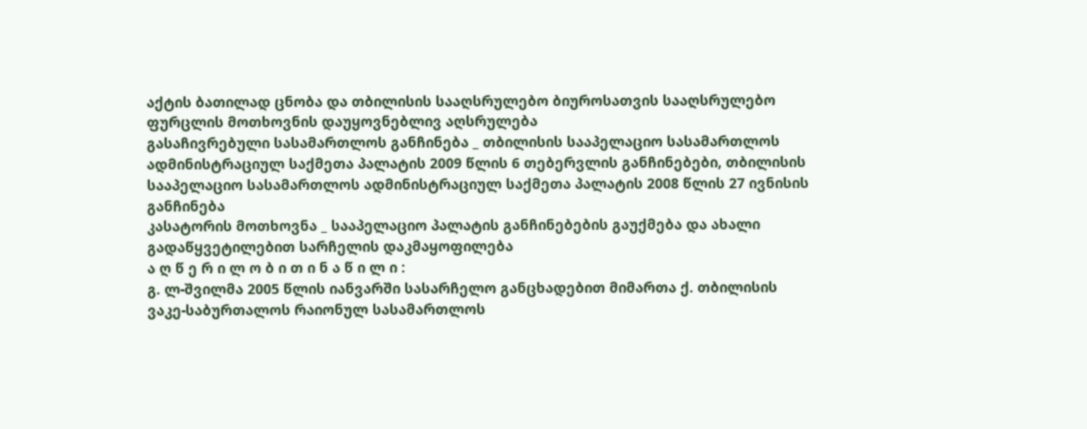აქტის ბათილად ცნობა და თბილისის სააღსრულებო ბიუროსათვის სააღსრულებო ფურცლის მოთხოვნის დაუყოვნებლივ აღსრულება
გასაჩივრებული სასამართლოს განჩინება _ თბილისის სააპელაციო სასამართლოს ადმინისტრაციულ საქმეთა პალატის 2009 წლის 6 თებერვლის განჩინებები, თბილისის სააპელაციო სასამართლოს ადმინისტრაციულ საქმეთა პალატის 2008 წლის 27 ივნისის განჩინება
კასატორის მოთხოვნა _ სააპელაციო პალატის განჩინებების გაუქმება და ახალი გადაწყვეტილებით სარჩელის დაკმაყოფილება
ა ღ წ ე რ ი ლ ო ბ ი თ ი ნ ა წ ი ლ ი :
გ. ლ-შვილმა 2005 წლის იანვარში სასარჩელო განცხადებით მიმართა ქ. თბილისის ვაკე-საბურთალოს რაიონულ სასამართლოს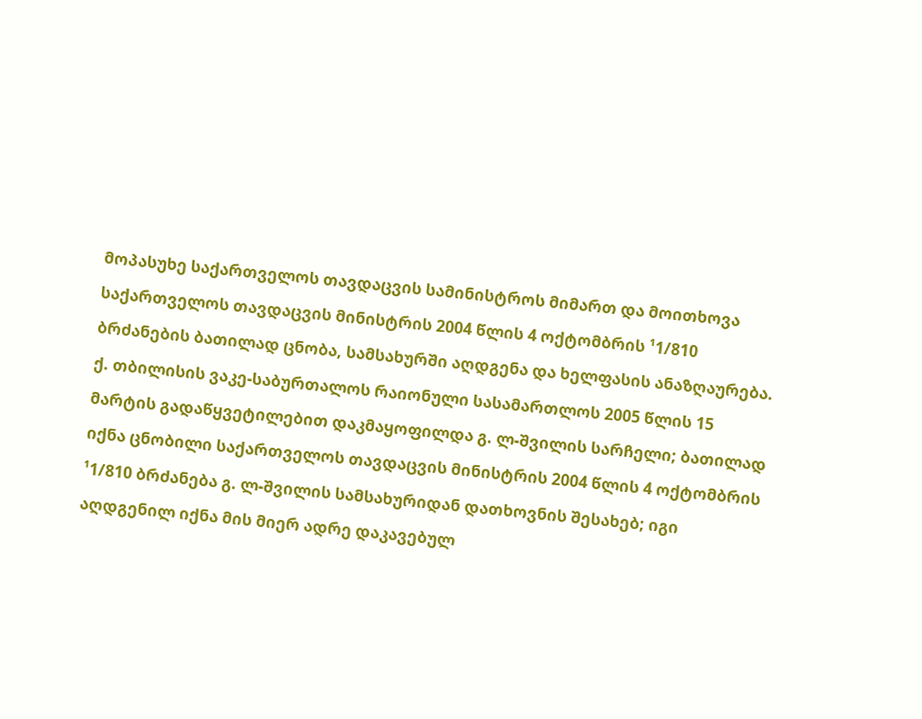მოპასუხე საქართველოს თავდაცვის სამინისტროს მიმართ და მოითხოვა საქართველოს თავდაცვის მინისტრის 2004 წლის 4 ოქტომბრის ¹1/810 ბრძანების ბათილად ცნობა, სამსახურში აღდგენა და ხელფასის ანაზღაურება.
ქ. თბილისის ვაკე-საბურთალოს რაიონული სასამართლოს 2005 წლის 15 მარტის გადაწყვეტილებით დაკმაყოფილდა გ. ლ-შვილის სარჩელი; ბათილად იქნა ცნობილი საქართველოს თავდაცვის მინისტრის 2004 წლის 4 ოქტომბრის ¹1/810 ბრძანება გ. ლ-შვილის სამსახურიდან დათხოვნის შესახებ; იგი აღდგენილ იქნა მის მიერ ადრე დაკავებულ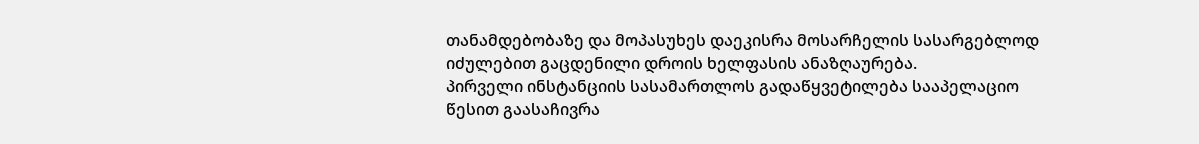თანამდებობაზე და მოპასუხეს დაეკისრა მოსარჩელის სასარგებლოდ იძულებით გაცდენილი დროის ხელფასის ანაზღაურება.
პირველი ინსტანციის სასამართლოს გადაწყვეტილება სააპელაციო წესით გაასაჩივრა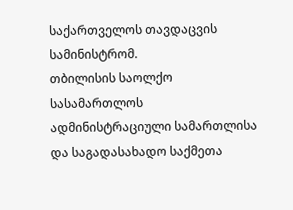საქართველოს თავდაცვის სამინისტრომ.
თბილისის საოლქო სასამართლოს ადმინისტრაციული სამართლისა და საგადასახადო საქმეთა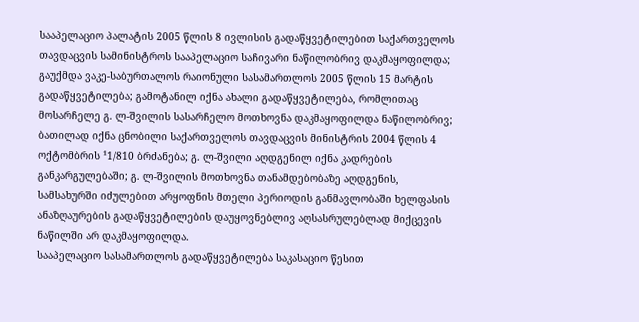სააპელაციო პალატის 2005 წლის 8 ივლისის გადაწყვეტილებით საქართველოს თავდაცვის სამინისტროს სააპელაციო საჩივარი ნაწილობრივ დაკმაყოფილდა; გაუქმდა ვაკე-საბურთალოს რაიონული სასამართლოს 2005 წლის 15 მარტის გადაწყვეტილება; გამოტანილ იქნა ახალი გადაწყვეტილება, რომლითაც მოსარჩელე გ. ლ-შვილის სასარჩელო მოთხოვნა დაკმაყოფილდა ნაწილობრივ; ბათილად იქნა ცნობილი საქართველოს თავდაცვის მინისტრის 2004 წლის 4 ოქტომბრის ¹1/810 ბრძანება; გ. ლ-შვილი აღდგენილ იქნა კადრების განკარგულებაში; გ. ლ-შვილის მოთხოვნა თანამდებობაზე აღდგენის, სამსახურში იძულებით არყოფნის მთელი პერიოდის განმავლობაში ხელფასის ანაზღაურების გადაწყვეტილების დაუყოვნებლივ აღსასრულებლად მიქცევის ნაწილში არ დაკმაყოფილდა.
სააპელაციო სასამართლოს გადაწყვეტილება საკასაციო წესით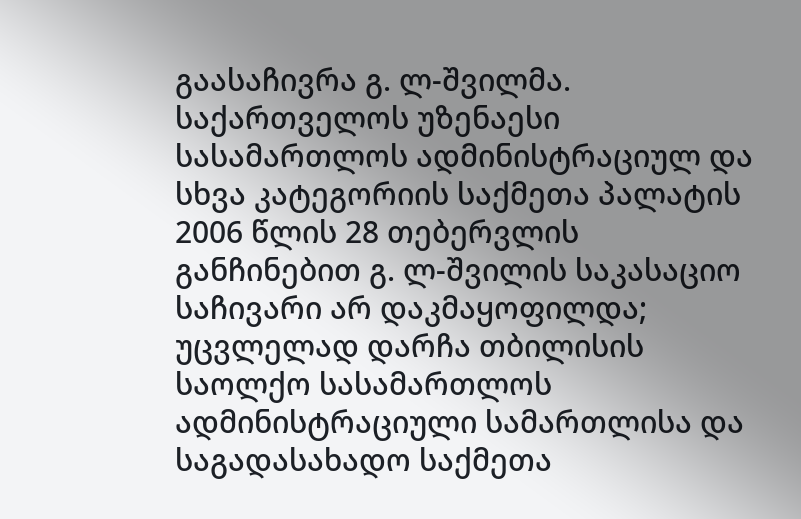გაასაჩივრა გ. ლ-შვილმა.
საქართველოს უზენაესი სასამართლოს ადმინისტრაციულ და სხვა კატეგორიის საქმეთა პალატის 2006 წლის 28 თებერვლის განჩინებით გ. ლ-შვილის საკასაციო საჩივარი არ დაკმაყოფილდა; უცვლელად დარჩა თბილისის საოლქო სასამართლოს ადმინისტრაციული სამართლისა და საგადასახადო საქმეთა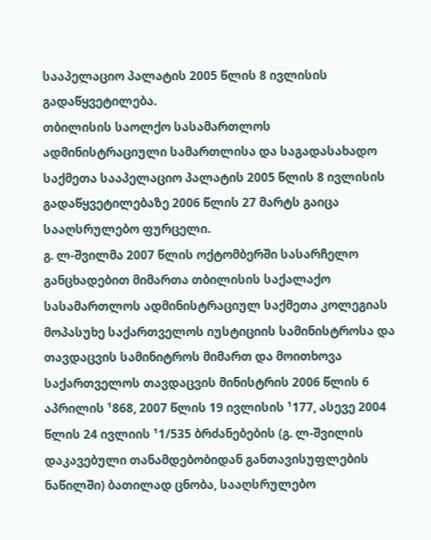სააპელაციო პალატის 2005 წლის 8 ივლისის გადაწყვეტილება.
თბილისის საოლქო სასამართლოს ადმინისტრაციული სამართლისა და საგადასახადო საქმეთა სააპელაციო პალატის 2005 წლის 8 ივლისის გადაწყვეტილებაზე 2006 წლის 27 მარტს გაიცა სააღსრულებო ფურცელი.
გ. ლ-შვილმა 2007 წლის ოქტომბერში სასარჩელო განცხადებით მიმართა თბილისის საქალაქო სასამართლოს ადმინისტრაციულ საქმეთა კოლეგიას მოპასუხე საქართველოს იუსტიციის სამინისტროსა და თავდაცვის სამინიტროს მიმართ და მოითხოვა საქართველოს თავდაცვის მინისტრის 2006 წლის 6 აპრილის ¹868, 2007 წლის 19 ივლისის ¹177, ასევე 2004 წლის 24 ივლიის ¹1/535 ბრძანებების (გ. ლ-შვილის დაკავებული თანამდებობიდან განთავისუფლების ნაწილში) ბათილად ცნობა, სააღსრულებო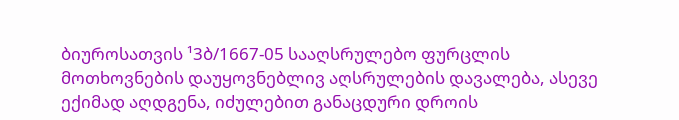ბიუროსათვის ¹3ბ/1667-05 სააღსრულებო ფურცლის მოთხოვნების დაუყოვნებლივ აღსრულების დავალება, ასევე ექიმად აღდგენა, იძულებით განაცდური დროის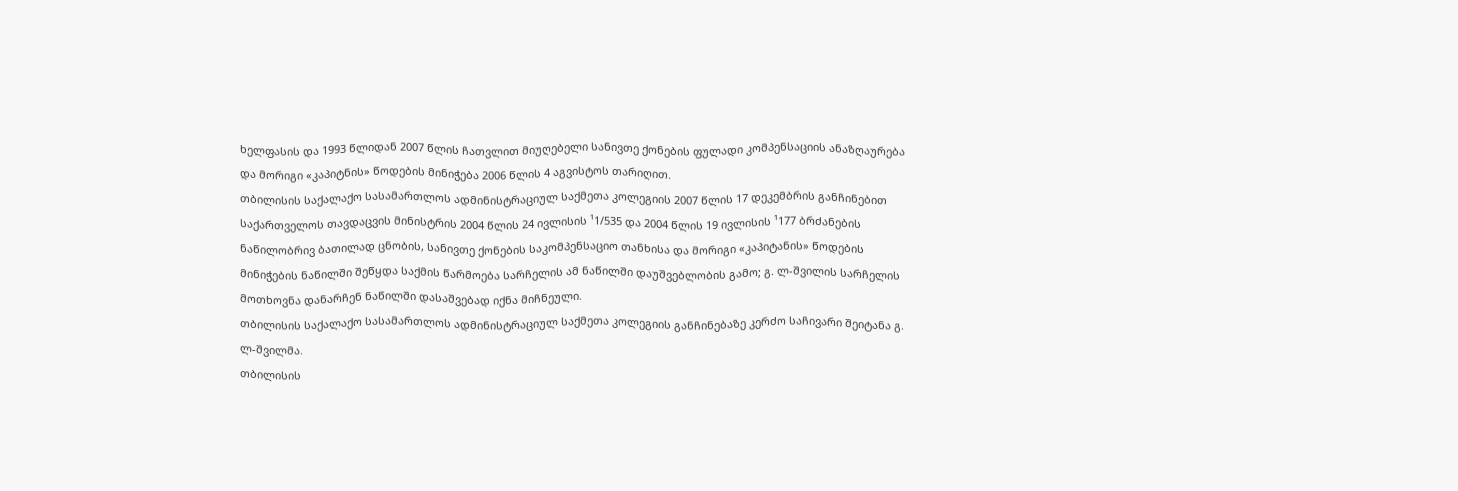ხელფასის და 1993 წლიდან 2007 წლის ჩათვლით მიუღებელი სანივთე ქონების ფულადი კომპენსაციის ანაზღაურება და მორიგი «კაპიტნის» წოდების მინიჭება 2006 წლის 4 აგვისტოს თარიღით.
თბილისის საქალაქო სასამართლოს ადმინისტრაციულ საქმეთა კოლეგიის 2007 წლის 17 დეკემბრის განჩინებით საქართველოს თავდაცვის მინისტრის 2004 წლის 24 ივლისის ¹1/535 და 2004 წლის 19 ივლისის ¹177 ბრძანების ნაწილობრივ ბათილად ცნობის, სანივთე ქონების საკომპენსაციო თანხისა და მორიგი «კაპიტანის» წოდების მინიჭების ნაწილში შეწყდა საქმის წარმოება სარჩელის ამ ნაწილში დაუშვებლობის გამო; გ. ლ-შვილის სარჩელის მოთხოვნა დანარჩენ ნაწილში დასაშვებად იქნა მიჩნეული.
თბილისის საქალაქო სასამართლოს ადმინისტრაციულ საქმეთა კოლეგიის განჩინებაზე კერძო საჩივარი შეიტანა გ. ლ-შვილმა.
თბილისის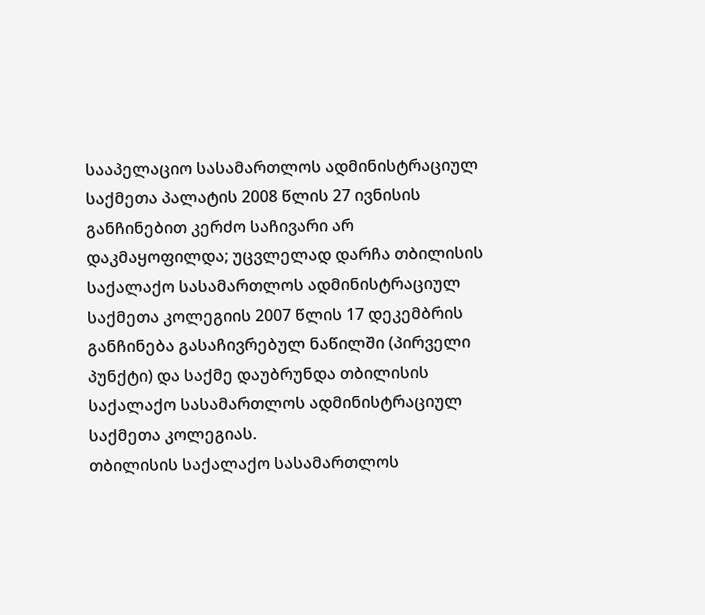სააპელაციო სასამართლოს ადმინისტრაციულ საქმეთა პალატის 2008 წლის 27 ივნისის განჩინებით კერძო საჩივარი არ დაკმაყოფილდა; უცვლელად დარჩა თბილისის საქალაქო სასამართლოს ადმინისტრაციულ საქმეთა კოლეგიის 2007 წლის 17 დეკემბრის განჩინება გასაჩივრებულ ნაწილში (პირველი პუნქტი) და საქმე დაუბრუნდა თბილისის საქალაქო სასამართლოს ადმინისტრაციულ საქმეთა კოლეგიას.
თბილისის საქალაქო სასამართლოს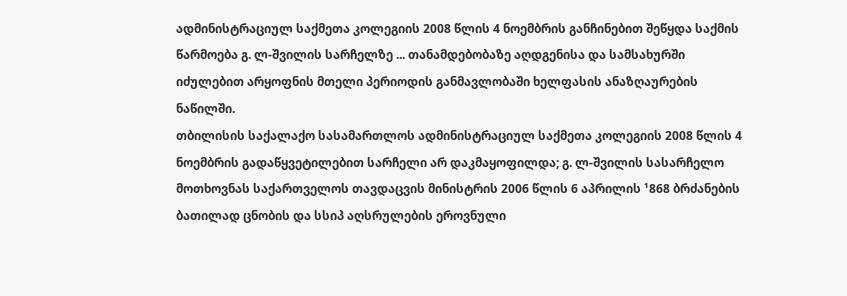ადმინისტრაციულ საქმეთა კოლეგიის 2008 წლის 4 ნოემბრის განჩინებით შეწყდა საქმის წარმოება გ. ლ-შვილის სარჩელზე ... თანამდებობაზე აღდგენისა და სამსახურში იძულებით არყოფნის მთელი პერიოდის განმავლობაში ხელფასის ანაზღაურების ნაწილში.
თბილისის საქალაქო სასამართლოს ადმინისტრაციულ საქმეთა კოლეგიის 2008 წლის 4 ნოემბრის გადაწყვეტილებით სარჩელი არ დაკმაყოფილდა; გ. ლ-შვილის სასარჩელო მოთხოვნას საქართველოს თავდაცვის მინისტრის 2006 წლის 6 აპრილის ¹868 ბრძანების ბათილად ცნობის და სსიპ აღსრულების ეროვნული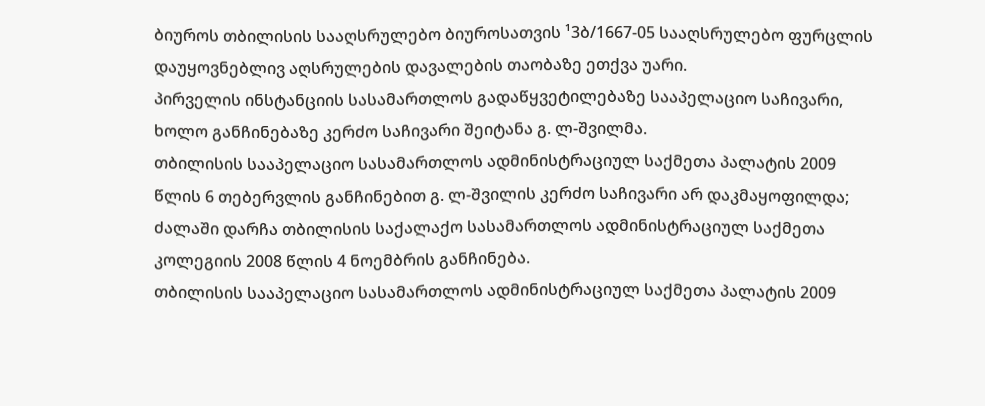ბიუროს თბილისის სააღსრულებო ბიუროსათვის ¹3ბ/1667-05 სააღსრულებო ფურცლის დაუყოვნებლივ აღსრულების დავალების თაობაზე ეთქვა უარი.
პირველის ინსტანციის სასამართლოს გადაწყვეტილებაზე სააპელაციო საჩივარი, ხოლო განჩინებაზე კერძო საჩივარი შეიტანა გ. ლ-შვილმა.
თბილისის სააპელაციო სასამართლოს ადმინისტრაციულ საქმეთა პალატის 2009 წლის 6 თებერვლის განჩინებით გ. ლ-შვილის კერძო საჩივარი არ დაკმაყოფილდა; ძალაში დარჩა თბილისის საქალაქო სასამართლოს ადმინისტრაციულ საქმეთა კოლეგიის 2008 წლის 4 ნოემბრის განჩინება.
თბილისის სააპელაციო სასამართლოს ადმინისტრაციულ საქმეთა პალატის 2009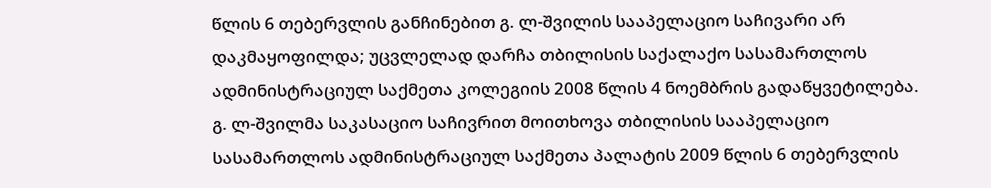წლის 6 თებერვლის განჩინებით გ. ლ-შვილის სააპელაციო საჩივარი არ დაკმაყოფილდა; უცვლელად დარჩა თბილისის საქალაქო სასამართლოს ადმინისტრაციულ საქმეთა კოლეგიის 2008 წლის 4 ნოემბრის გადაწყვეტილება.
გ. ლ-შვილმა საკასაციო საჩივრით მოითხოვა თბილისის სააპელაციო სასამართლოს ადმინისტრაციულ საქმეთა პალატის 2009 წლის 6 თებერვლის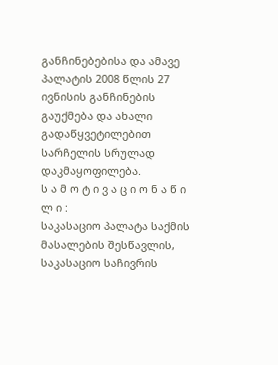განჩინებებისა და ამავე პალატის 2008 წლის 27 ივნისის განჩინების გაუქმება და ახალი გადაწყვეტილებით სარჩელის სრულად დაკმაყოფილება.
ს ა მ ო ტ ი ვ ა ც ი ო ნ ა წ ი ლ ი :
საკასაციო პალატა საქმის მასალების შესწავლის, საკასაციო საჩივრის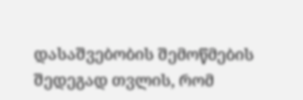დასაშვებობის შემოწმების შედეგად თვლის, რომ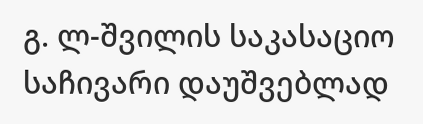გ. ლ-შვილის საკასაციო საჩივარი დაუშვებლად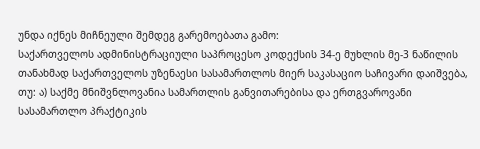უნდა იქნეს მიჩნეული შემდეგ გარემოებათა გამო:
საქართველოს ადმინისტრაციული საპროცესო კოდექსის 34-ე მუხლის მე-3 ნაწილის თანახმად საქართველოს უზენაესი სასამართლოს მიერ საკასაციო საჩივარი დაიშვება, თუ: ა) საქმე მნიშვნლოვანია სამართლის განვითარებისა და ერთგვაროვანი სასამართლო პრაქტიკის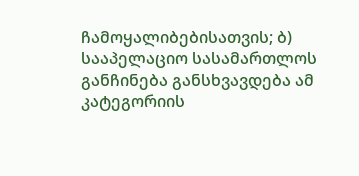ჩამოყალიბებისათვის; ბ) სააპელაციო სასამართლოს განჩინება განსხვავდება ამ კატეგორიის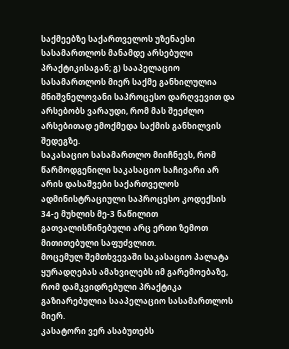საქმეებზე საქართველოს უზენაესი სასამართლოს მანამდე არსებული პრაქტიკისაგან; გ) სააპელაციო სასამართლოს მიერ საქმე განხილულია მნიშვნელოვანი საპროცესო დარღვევით და არსებობს ვარაუდი, რომ მას შეეძლო არსებითად ემოქმედა საქმის განხილვის შედეგზე.
საკასაციო სასამართლო მიიჩნევს, რომ წარმოდგენილი საკასაციო საჩივარი არ არის დასაშვები საქართველოს ადმინისტრაციული საპროცესო კოდექსის 34-ე მუხლის მე-3 ნაწილით გათვალისწინებული არც ერთი ზემოთ მითითებული საფუძვლით.
მოცემულ შემთხვევაში საკასაციო პალატა ყურადღებას ამახვილებს იმ გარემოებაზე, რომ დამკვიდრებული პრაქტიკა გაზიარებულია სააპელაციო სასამართლოს მიერ.
კასატორი ვერ ასაბუთებს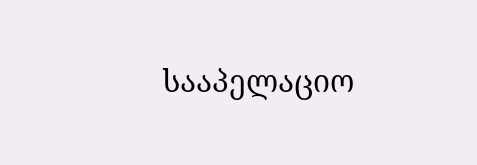სააპელაციო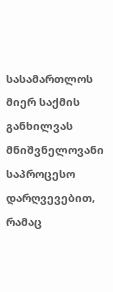სასამართლოს მიერ საქმის განხილვას მნიშვნელოვანი საპროცესო დარღვევებით, რამაც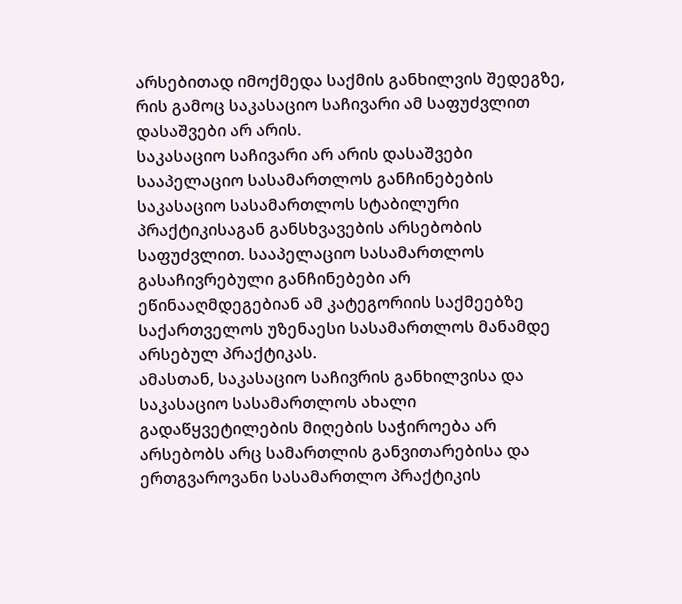არსებითად იმოქმედა საქმის განხილვის შედეგზე, რის გამოც საკასაციო საჩივარი ამ საფუძვლით დასაშვები არ არის.
საკასაციო საჩივარი არ არის დასაშვები სააპელაციო სასამართლოს განჩინებების საკასაციო სასამართლოს სტაბილური პრაქტიკისაგან განსხვავების არსებობის საფუძვლით. სააპელაციო სასამართლოს გასაჩივრებული განჩინებები არ ეწინააღმდეგებიან ამ კატეგორიის საქმეებზე საქართველოს უზენაესი სასამართლოს მანამდე არსებულ პრაქტიკას.
ამასთან, საკასაციო საჩივრის განხილვისა და საკასაციო სასამართლოს ახალი გადაწყვეტილების მიღების საჭიროება არ არსებობს არც სამართლის განვითარებისა და ერთგვაროვანი სასამართლო პრაქტიკის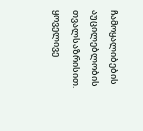ჩამოყალიბების აუცილებლობის თვალსაზრისით.
ყოველივე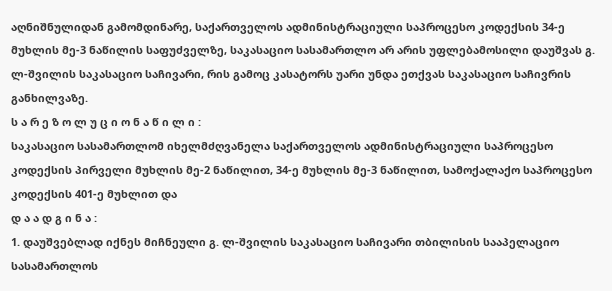აღნიშნულიდან გამომდინარე, საქართველოს ადმინისტრაციული საპროცესო კოდექსის 34-ე მუხლის მე-3 ნაწილის საფუძველზე, საკასაციო სასამართლო არ არის უფლებამოსილი დაუშვას გ. ლ-შვილის საკასაციო საჩივარი, რის გამოც კასატორს უარი უნდა ეთქვას საკასაციო საჩივრის განხილვაზე.
ს ა რ ე ზ ო ლ უ ც ი ო ნ ა წ ი ლ ი :
საკასაციო სასამართლომ იხელმძღვანელა საქართველოს ადმინისტრაციული საპროცესო კოდექსის პირველი მუხლის მე-2 ნაწილით, 34-ე მუხლის მე-3 ნაწილით, სამოქალაქო საპროცესო კოდექსის 401-ე მუხლით და
დ ა ა დ გ ი ნ ა :
1. დაუშვებლად იქნეს მიჩნეული გ. ლ-შვილის საკასაციო საჩივარი თბილისის სააპელაციო სასამართლოს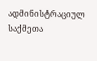ადმინისტრაციულ საქმეთა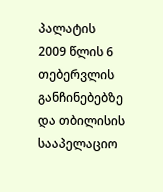პალატის 2009 წლის 6 თებერვლის განჩინებებზე და თბილისის სააპელაციო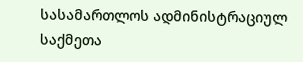სასამართლოს ადმინისტრაციულ საქმეთა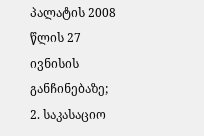პალატის 2008 წლის 27 ივნისის განჩინებაზე;
2. საკასაციო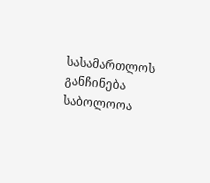სასამართლოს განჩინება საბოლოოა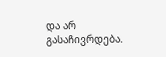და არ გასაჩივრდება.